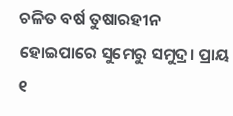ଚଳିତ ବର୍ଷ ତୁଷାରହୀନ ହୋଇପାରେ ସୁମେରୁ ସମୁଦ୍ର। ପ୍ରାୟ ୧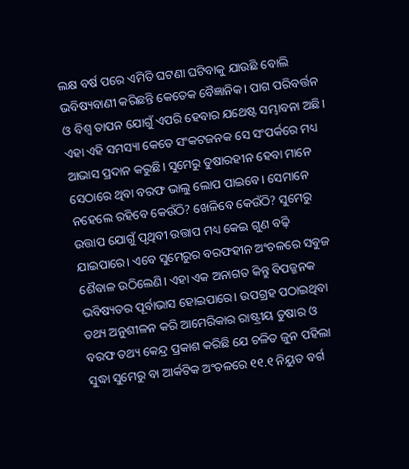ଲକ୍ଷ ବର୍ଷ ପରେ ଏମିତି ଘଟଣା ଘଟିବାକୁ ଯାଉଛି ବୋଲି ଭବିଷ୍ୟବାଣୀ କରିଛନ୍ତି କେତେକ ବୈଜ୍ଞାନିକ। ପାଗ ପରିବର୍ତ୍ତନ ଓ ବିଶ୍ୱ ତାପନ ଯୋଗୁଁ ଏପରି ହେବାର ଯଥେଷ୍ଟ ସମ୍ଭାବନା ଅଛି। ଏହା ଏହି ସମସ୍ୟା କେତେ ସଂକଟଜନକ ସେ ସଂପର୍କରେ ମଧ୍ୟ ଆଭାସ ପ୍ରଦାନ କରୁଛି। ସୁମେରୁ ତୁଷାରହୀନ ହେବା ମାନେ ସେଠାରେ ଥିବା ବରଫ ଭାଲୁ ଲୋପ ପାଇବେ। ସେମାନେ ନହେଲେ ରହିବେ କେଉଁଠି? ଖେଳିବେ କେଉଁଠି? ସୁମେରୁ ଉତ୍ତାପ ଯୋଗୁଁ ପୃଥିବୀ ଉତ୍ତାପ ମଧ୍ୟ କେଇ ଗୁଣ ବଢ଼ି ଯାଇପାରେ। ଏବେ ସୁମେରୁର ବରଫହୀନ ଅଂଚଳରେ ସବୁଜ ଶୈବାଳ ଉଠିଲେଣି। ଏହା ଏକ ଅନାଗତ କିନ୍ତୁ ବିପଜ୍ଜନକ ଭବିଷ୍ୟତର ପୂର୍ବାଭାସ ହୋଇପାରେ। ଉପଗ୍ରହ ପଠାଇଥିବା ତଥ୍ୟ ଅନୁଶୀଳନ କରି ଆମେରିକାର ରାଷ୍ଟ୍ରୀୟ ତୁଷାର ଓ ବରଫ ତଥ୍ୟ କେନ୍ଦ୍ର ପ୍ରକାଶ କରିଛି ଯେ ଚଳିତ ଜୁନ ପହିଲା ସୁଦ୍ଧା ସୁମେରୁ ବା ଆର୍କଟିକ ଅଂଚଳରେ ୧୧.୧ ନିୟୁତ ବର୍ଗ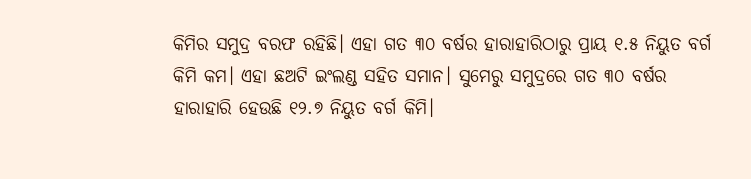କିମିର ସମୁଦ୍ର ବରଫ ରହିଛି। ଏହା ଗତ ୩୦ ବର୍ଷର ହାରାହାରିଠାରୁ ପ୍ରାୟ ୧.୫ ନିୟୁତ ବର୍ଗ କିମି କମ। ଏହା ଛଅଟି ଇଂଲଣ୍ଡ ସହିତ ସମାନ। ସୁମେରୁ ସମୁଦ୍ରରେ ଗତ ୩୦ ବର୍ଷର ହାରାହାରି ହେଉଛି ୧୨.୭ ନିୟୁତ ବର୍ଗ କିମି।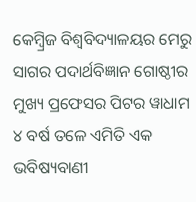କେମ୍ୱ୍ରିଜ ବିଶ୍ୱବିଦ୍ୟାଳୟର ମେରୁ ସାଗର ପଦାର୍ଥବିଜ୍ଞାନ ଗୋଷ୍ଠୀର ମୁଖ୍ୟ ପ୍ରଫେସର ପିଟର ୱାଧାମ ୪ ବର୍ଷ ତଳେ ଏମିତି ଏକ ଭବିଷ୍ୟବାଣୀ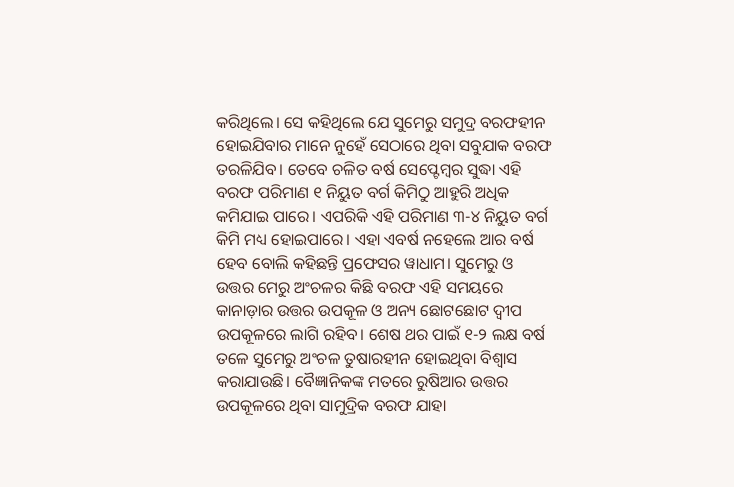କରିଥିଲେ। ସେ କହିଥିଲେ ଯେ ସୁମେରୁ ସମୁଦ୍ର ବରଫହୀନ ହୋଇଯିବାର ମାନେ ନୁହେଁ ସେଠାରେ ଥିବା ସବୁଯାକ ବରଫ ତରଳିଯିବ। ତେବେ ଚଳିତ ବର୍ଷ ସେପ୍ଟେମ୍ୱର ସୁଦ୍ଧା ଏହି ବରଫ ପରିମାଣ ୧ ନିୟୁତ ବର୍ଗ କିମିଠୁ ଆହୁରି ଅଧିକ କମିଯାଇ ପାରେ। ଏପରିକି ଏହି ପରିମାଣ ୩-୪ ନିୟୁତ ବର୍ଗ କିମି ମଧ୍ୟ ହୋଇପାରେ। ଏହା ଏବର୍ଷ ନହେଲେ ଆର ବର୍ଷ ହେବ ବୋଲି କହିଛନ୍ତି ପ୍ରଫେସର ୱାଧାମ। ସୁମେରୁ ଓ ଉତ୍ତର ମେରୁ ଅଂଚଳର କିଛି ବରଫ ଏହି ସମୟରେ କାନାଡ଼ାର ଉତ୍ତର ଉପକୂଳ ଓ ଅନ୍ୟ ଛୋଟଛୋଟ ଦ୍ୱୀପ ଉପକୂଳରେ ଲାଗି ରହିବ। ଶେଷ ଥର ପାଇଁ ୧-୨ ଲକ୍ଷ ବର୍ଷ ତଳେ ସୁମେରୁ ଅଂଚଳ ତୁଷାରହୀନ ହୋଇଥିବା ବିଶ୍ୱାସ କରାଯାଉଛି। ବୈଜ୍ଞାନିକଙ୍କ ମତରେ ରୁଷିଆର ଉତ୍ତର ଉପକୂଳରେ ଥିବା ସାମୁଦ୍ରିକ ବରଫ ଯାହା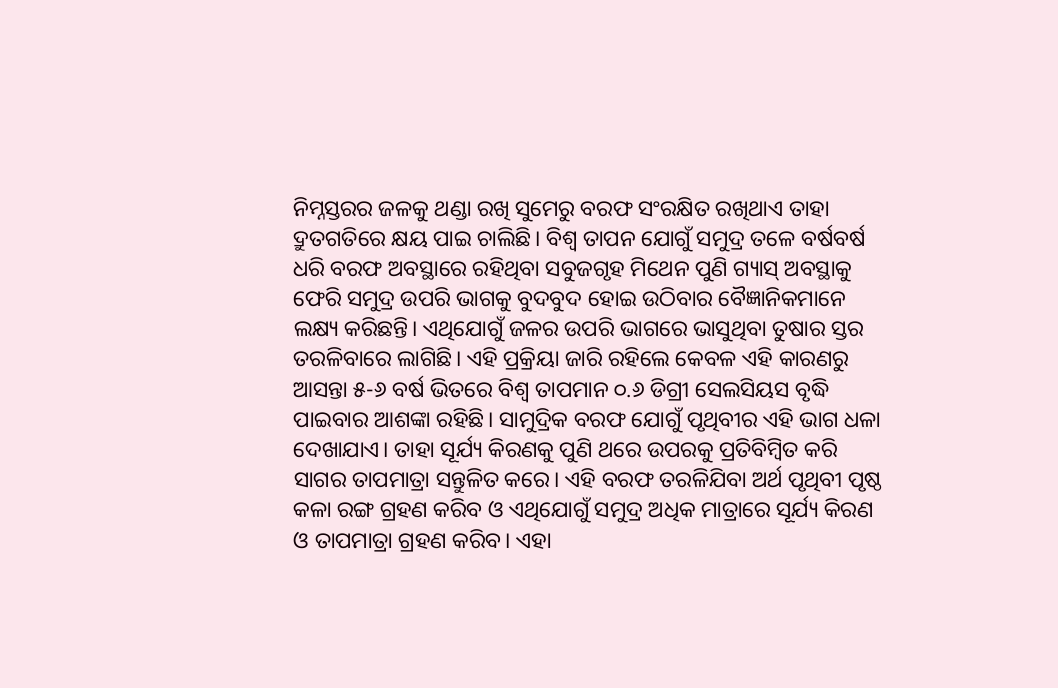ନିମ୍ନସ୍ତରର ଜଳକୁ ଥଣ୍ଡା ରଖି ସୁମେରୁ ବରଫ ସଂରକ୍ଷିତ ରଖିଥାଏ ତାହା ଦ୍ରୁତଗତିରେ କ୍ଷୟ ପାଇ ଚାଲିଛି। ବିଶ୍ୱ ତାପନ ଯୋଗୁଁ ସମୁଦ୍ର ତଳେ ବର୍ଷବର୍ଷ ଧରି ବରଫ ଅବସ୍ଥାରେ ରହିଥିବା ସବୁଜଗୃହ ମିଥେନ ପୁଣି ଗ୍ୟାସ୍ ଅବସ୍ଥାକୁ ଫେରି ସମୁଦ୍ର ଉପରି ଭାଗକୁ ବୁଦବୁଦ ହୋଇ ଉଠିବାର ବୈଜ୍ଞାନିକମାନେ ଲକ୍ଷ୍ୟ କରିଛନ୍ତି। ଏଥିଯୋଗୁଁ ଜଳର ଉପରି ଭାଗରେ ଭାସୁଥିବା ତୁଷାର ସ୍ତର ତରଳିବାରେ ଲାଗିଛି। ଏହି ପ୍ରକ୍ରିୟା ଜାରି ରହିଲେ କେବଳ ଏହି କାରଣରୁ ଆସନ୍ତା ୫-୬ ବର୍ଷ ଭିତରେ ବିଶ୍ୱ ତାପମାନ ୦.୬ ଡିଗ୍ରୀ ସେଲସିୟସ ବୃଦ୍ଧି ପାଇବାର ଆଶଙ୍କା ରହିଛି। ସାମୁଦ୍ରିକ ବରଫ ଯୋଗୁଁ ପୃଥିବୀର ଏହି ଭାଗ ଧଳା ଦେଖାଯାଏ। ତାହା ସୂର୍ଯ୍ୟ କିରଣକୁ ପୁଣି ଥରେ ଉପରକୁ ପ୍ରତିବିମ୍ୱିତ କରି ସାଗର ତାପମାତ୍ରା ସନ୍ତୁଳିତ କରେ। ଏହି ବରଫ ତରଳିଯିବା ଅର୍ଥ ପୃଥିବୀ ପୃଷ୍ଠ କଳା ରଙ୍ଗ ଗ୍ରହଣ କରିବ ଓ ଏଥିଯୋଗୁଁ ସମୁଦ୍ର ଅଧିକ ମାତ୍ରାରେ ସୂର୍ଯ୍ୟ କିରଣ ଓ ତାପମାତ୍ରା ଗ୍ରହଣ କରିବ। ଏହା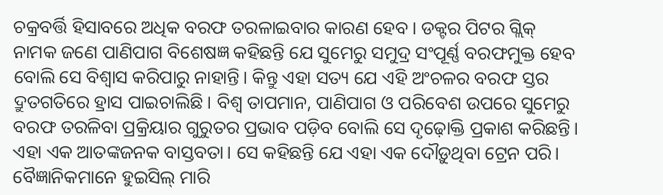ଚକ୍ରବର୍ତ୍ତି ହିସାବରେ ଅଧିକ ବରଫ ତରଳାଇବାର କାରଣ ହେବ। ଡକ୍ଟର ପିଟର ଗ୍ଲିକ୍ ନାମକ ଜଣେ ପାଣିପାଗ ବିଶେଷଜ୍ଞ କହିଛନ୍ତି ଯେ ସୁମେରୁ ସମୁଦ୍ର ସଂପୂର୍ଣ୍ଣ ବରଫମୁକ୍ତ ହେବ ବୋଲି ସେ ବିଶ୍ୱାସ କରିପାରୁ ନାହାନ୍ତି। କିନ୍ତୁ ଏହା ସତ୍ୟ ଯେ ଏହି ଅଂଚଳର ବରଫ ସ୍ତର ଦ୍ରୁତଗତିରେ ହ୍ରାସ ପାଇଚାଲିଛି। ବିଶ୍ୱ ତାପମାନ, ପାଣିପାଗ ଓ ପରିବେଶ ଉପରେ ସୁମେରୁ ବରଫ ତରଳିବା ପ୍ରକ୍ରିୟାର ଗୁରୁତର ପ୍ରଭାବ ପଡ଼ିବ ବୋଲି ସେ ଦୃଢ଼ୋକ୍ତି ପ୍ରକାଶ କରିଛନ୍ତି। ଏହା ଏକ ଆତଙ୍କଜନକ ବାସ୍ତବତା। ସେ କହିଛନ୍ତି ଯେ ଏହା ଏକ ଦୌଡ଼ୁଥିବା ଟ୍ରେନ ପରି। ବୈଜ୍ଞାନିକମାନେ ହୁଇସିଲ୍ ମାରି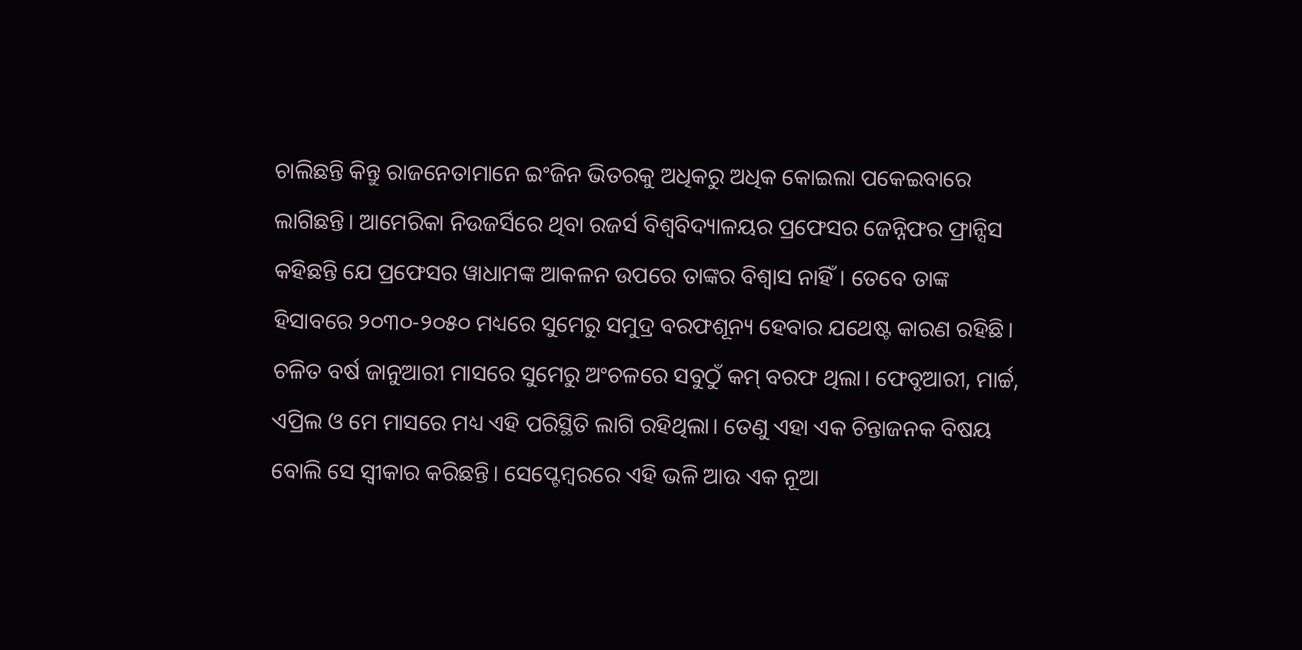ଚାଲିଛନ୍ତି କିନ୍ତୁ ରାଜନେତାମାନେ ଇଂଜିନ ଭିତରକୁ ଅଧିକରୁ ଅଧିକ କୋଇଲା ପକେଇବାରେ ଲାଗିଛନ୍ତି। ଆମେରିକା ନିଉଜର୍ସିରେ ଥିବା ରଜର୍ସ ବିଶ୍ୱବିଦ୍ୟାଳୟର ପ୍ରଫେସର ଜେନ୍ନିଫର ଫ୍ରାନ୍ସିସ କହିଛନ୍ତି ଯେ ପ୍ରଫେସର ୱାଧାମଙ୍କ ଆକଳନ ଉପରେ ତାଙ୍କର ବିଶ୍ୱାସ ନାହିଁ। ତେବେ ତାଙ୍କ ହିସାବରେ ୨୦୩୦-୨୦୫୦ ମଧ୍ୟରେ ସୁମେରୁ ସମୁଦ୍ର ବରଫଶୂନ୍ୟ ହେବାର ଯଥେଷ୍ଟ କାରଣ ରହିଛି। ଚଳିତ ବର୍ଷ ଜାନୁଆରୀ ମାସରେ ସୁମେରୁ ଅଂଚଳରେ ସବୁଠୁଁ କମ୍ ବରଫ ଥିଲା। ଫେବୃଆରୀ, ମାର୍ଚ୍ଚ, ଏପ୍ରିଲ ଓ ମେ ମାସରେ ମଧ୍ୟ ଏହି ପରିସ୍ଥିତି ଲାଗି ରହିଥିଲା। ତେଣୁ ଏହା ଏକ ଚିନ୍ତାଜନକ ବିଷୟ ବୋଲି ସେ ସ୍ୱୀକାର କରିଛନ୍ତି। ସେପ୍ଟେମ୍ୱରରେ ଏହି ଭଳି ଆଉ ଏକ ନୂଆ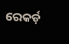ରେକର୍ଡ଼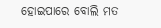ହୋଇପାରେ ବୋଲି ମତ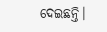ଦେଇଛନ୍ତି।